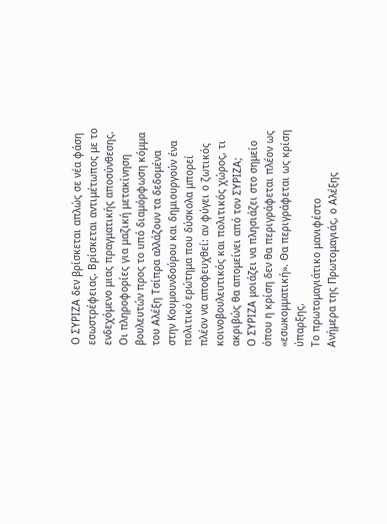Ο ΣΥΡΙΖΑ δεν βρίσκεται απλώς σε νέα φάση εσωστρέφειας. Βρίσκεται αντιμέτωπος με το ενδεχόμενο μιας πραγματικής αποσύνθεσης. Οι πληροφορίες για μαζική μετακίνηση βουλευτών προς το υπό διαμόρφωση κόμμα του Αλέξη Τσίπρα αλλάζουν τα δεδομένα στην Κουμουνδούρου και δημιουργούν ένα πολιτικό ερώτημα που δύσκολα μπορεί πλέον να αποφευχθεί: αν φύγει ο ζωτικός κοινοβουλευτικός και πολιτικός χώρος, τι ακριβώς θα απομείνει από τον ΣΥΡΙΖΑ;
Ο ΣΥΡΙΖΑ μοιάζει να πλησιάζει στο σημείο όπου η κρίση δεν θα περιγράφεται πλέον ως «εσωκομματική». Θα περιγράφεται ως κρίση ύπαρξης.
Το πρωτομαγιάτικο μανιφέστο
Ανήμερα της Πρωτομαγιάς, ο Αλέξης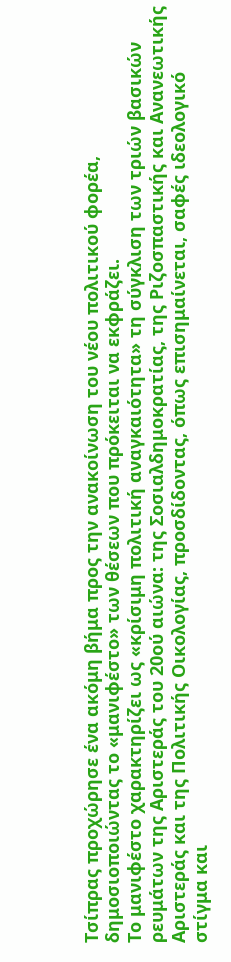Τσίπρας προχώρησε ένα ακόμη βήμα προς την ανακοίνωση του νέου πολιτικού φορέα, δημοσιοποιώντας το «μανιφέστο» των θέσεων που πρόκειται να εκφράζει.
Το μανιφέστο χαρακτηρίζει ως «κρίσιμη πολιτική αναγκαιότητα» τη σύγκλιση των τριών βασικών ρευμάτων της Αριστεράς του 20ού αιώνα: της Σοσιαλδημοκρατίας, της Ριζοσπαστικής και Ανανεωτικής Αριστεράς και της Πολιτικής Οικολογίας, προσδίδοντας, όπως επισημαίνεται, σαφές ιδεολογικό στίγμα και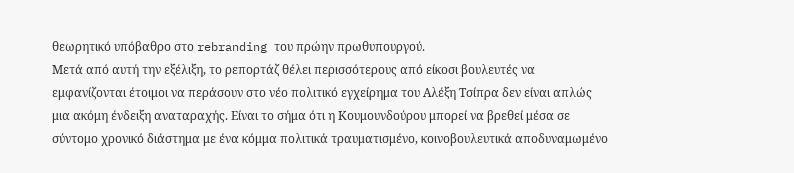θεωρητικό υπόβαθρο στο rebranding του πρώην πρωθυπουργού.
Μετά από αυτή την εξέλιξη, το ρεπορτάζ θέλει περισσότερους από είκοσι βουλευτές να εμφανίζονται έτοιμοι να περάσουν στο νέο πολιτικό εγχείρημα του Αλέξη Τσίπρα δεν είναι απλώς μια ακόμη ένδειξη αναταραχής. Είναι το σήμα ότι η Κουμουνδούρου μπορεί να βρεθεί μέσα σε σύντομο χρονικό διάστημα με ένα κόμμα πολιτικά τραυματισμένο, κοινοβουλευτικά αποδυναμωμένο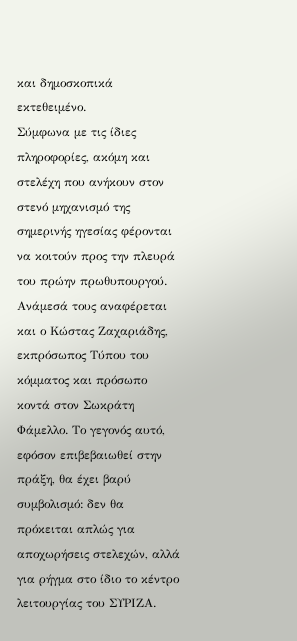και δημοσκοπικά εκτεθειμένο.
Σύμφωνα με τις ίδιες πληροφορίες, ακόμη και στελέχη που ανήκουν στον στενό μηχανισμό της σημερινής ηγεσίας φέρονται να κοιτούν προς την πλευρά του πρώην πρωθυπουργού. Ανάμεσά τους αναφέρεται και ο Κώστας Ζαχαριάδης, εκπρόσωπος Τύπου του κόμματος και πρόσωπο κοντά στον Σωκράτη Φάμελλο. Το γεγονός αυτό, εφόσον επιβεβαιωθεί στην πράξη, θα έχει βαρύ συμβολισμό: δεν θα πρόκειται απλώς για αποχωρήσεις στελεχών, αλλά για ρήγμα στο ίδιο το κέντρο λειτουργίας του ΣΥΡΙΖΑ.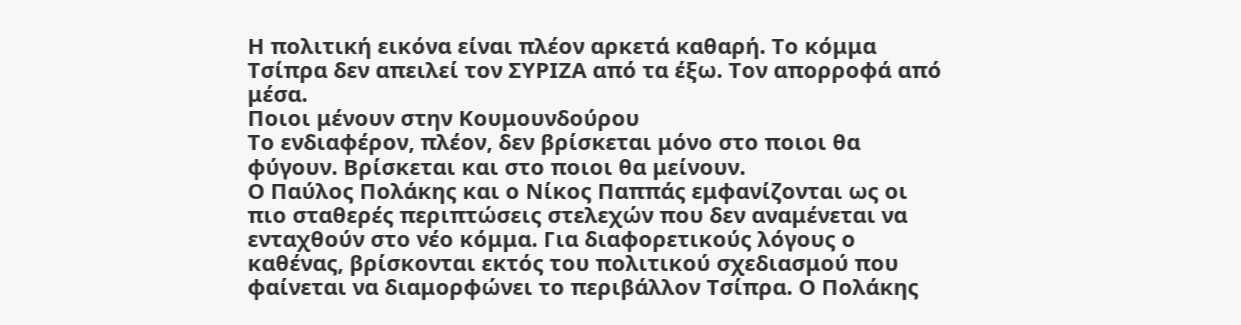Η πολιτική εικόνα είναι πλέον αρκετά καθαρή. Το κόμμα Τσίπρα δεν απειλεί τον ΣΥΡΙΖΑ από τα έξω. Τον απορροφά από μέσα.
Ποιοι μένουν στην Κουμουνδούρου
Το ενδιαφέρον, πλέον, δεν βρίσκεται μόνο στο ποιοι θα φύγουν. Βρίσκεται και στο ποιοι θα μείνουν.
Ο Παύλος Πολάκης και ο Νίκος Παππάς εμφανίζονται ως οι πιο σταθερές περιπτώσεις στελεχών που δεν αναμένεται να ενταχθούν στο νέο κόμμα. Για διαφορετικούς λόγους ο καθένας, βρίσκονται εκτός του πολιτικού σχεδιασμού που φαίνεται να διαμορφώνει το περιβάλλον Τσίπρα. Ο Πολάκης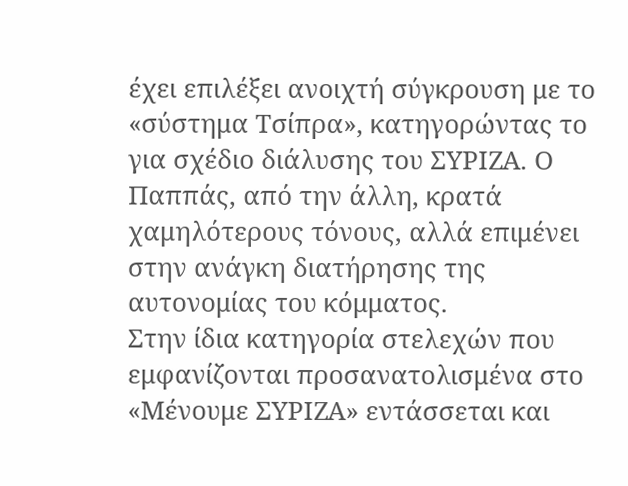έχει επιλέξει ανοιχτή σύγκρουση με το «σύστημα Τσίπρα», κατηγορώντας το για σχέδιο διάλυσης του ΣΥΡΙΖΑ. Ο Παππάς, από την άλλη, κρατά χαμηλότερους τόνους, αλλά επιμένει στην ανάγκη διατήρησης της αυτονομίας του κόμματος.
Στην ίδια κατηγορία στελεχών που εμφανίζονται προσανατολισμένα στο «Μένουμε ΣΥΡΙΖΑ» εντάσσεται και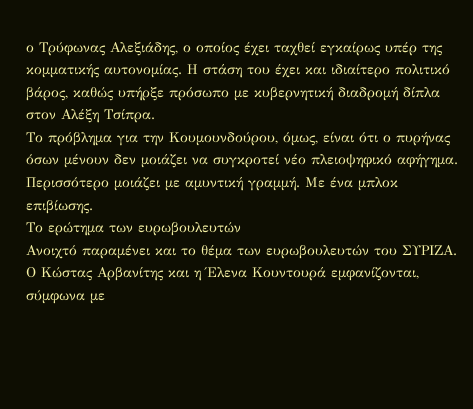ο Τρύφωνας Αλεξιάδης, ο οποίος έχει ταχθεί εγκαίρως υπέρ της κομματικής αυτονομίας. Η στάση του έχει και ιδιαίτερο πολιτικό βάρος, καθώς υπήρξε πρόσωπο με κυβερνητική διαδρομή δίπλα στον Αλέξη Τσίπρα.
Το πρόβλημα για την Κουμουνδούρου, όμως, είναι ότι ο πυρήνας όσων μένουν δεν μοιάζει να συγκροτεί νέο πλειοψηφικό αφήγημα. Περισσότερο μοιάζει με αμυντική γραμμή. Με ένα μπλοκ επιβίωσης.
Το ερώτημα των ευρωβουλευτών
Ανοιχτό παραμένει και το θέμα των ευρωβουλευτών του ΣΥΡΙΖΑ. Ο Κώστας Αρβανίτης και η Έλενα Κουντουρά εμφανίζονται, σύμφωνα με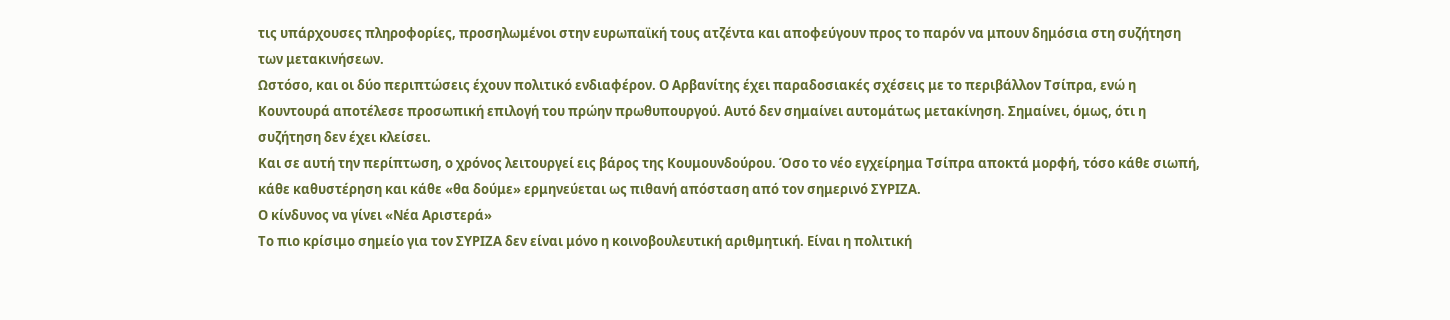τις υπάρχουσες πληροφορίες, προσηλωμένοι στην ευρωπαϊκή τους ατζέντα και αποφεύγουν προς το παρόν να μπουν δημόσια στη συζήτηση των μετακινήσεων.
Ωστόσο, και οι δύο περιπτώσεις έχουν πολιτικό ενδιαφέρον. Ο Αρβανίτης έχει παραδοσιακές σχέσεις με το περιβάλλον Τσίπρα, ενώ η Κουντουρά αποτέλεσε προσωπική επιλογή του πρώην πρωθυπουργού. Αυτό δεν σημαίνει αυτομάτως μετακίνηση. Σημαίνει, όμως, ότι η συζήτηση δεν έχει κλείσει.
Και σε αυτή την περίπτωση, ο χρόνος λειτουργεί εις βάρος της Κουμουνδούρου. Όσο το νέο εγχείρημα Τσίπρα αποκτά μορφή, τόσο κάθε σιωπή, κάθε καθυστέρηση και κάθε «θα δούμε» ερμηνεύεται ως πιθανή απόσταση από τον σημερινό ΣΥΡΙΖΑ.
Ο κίνδυνος να γίνει «Νέα Αριστερά»
Το πιο κρίσιμο σημείο για τον ΣΥΡΙΖΑ δεν είναι μόνο η κοινοβουλευτική αριθμητική. Είναι η πολιτική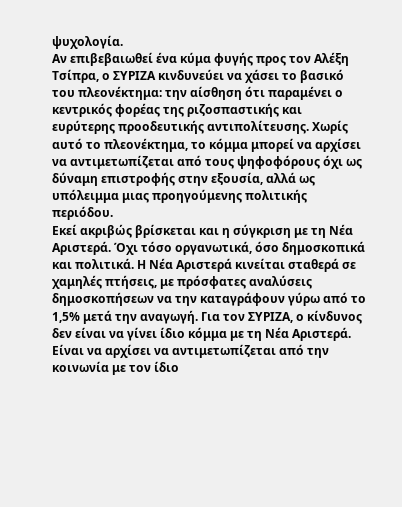ψυχολογία.
Αν επιβεβαιωθεί ένα κύμα φυγής προς τον Αλέξη Τσίπρα, ο ΣΥΡΙΖΑ κινδυνεύει να χάσει το βασικό του πλεονέκτημα: την αίσθηση ότι παραμένει ο κεντρικός φορέας της ριζοσπαστικής και ευρύτερης προοδευτικής αντιπολίτευσης. Χωρίς αυτό το πλεονέκτημα, το κόμμα μπορεί να αρχίσει να αντιμετωπίζεται από τους ψηφοφόρους όχι ως δύναμη επιστροφής στην εξουσία, αλλά ως υπόλειμμα μιας προηγούμενης πολιτικής περιόδου.
Εκεί ακριβώς βρίσκεται και η σύγκριση με τη Νέα Αριστερά. Όχι τόσο οργανωτικά, όσο δημοσκοπικά και πολιτικά. Η Νέα Αριστερά κινείται σταθερά σε χαμηλές πτήσεις, με πρόσφατες αναλύσεις δημοσκοπήσεων να την καταγράφουν γύρω από το 1,5% μετά την αναγωγή. Για τον ΣΥΡΙΖΑ, ο κίνδυνος δεν είναι να γίνει ίδιο κόμμα με τη Νέα Αριστερά. Είναι να αρχίσει να αντιμετωπίζεται από την κοινωνία με τον ίδιο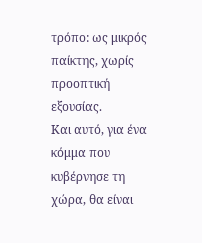τρόπο: ως μικρός παίκτης, χωρίς προοπτική εξουσίας.
Και αυτό, για ένα κόμμα που κυβέρνησε τη χώρα, θα είναι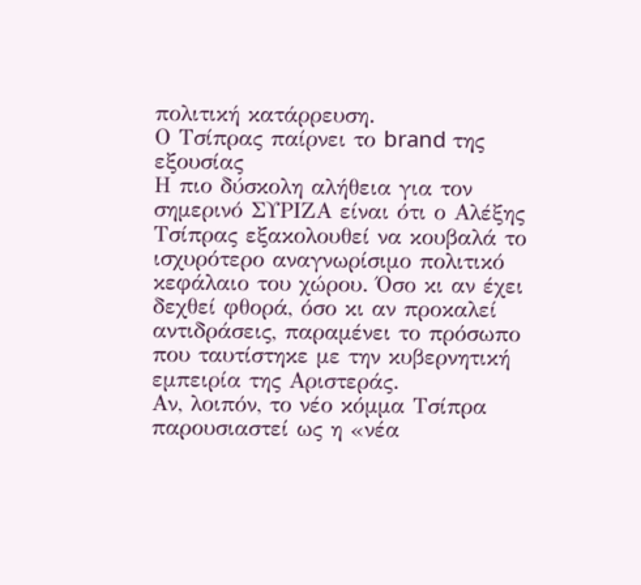πολιτική κατάρρευση.
Ο Τσίπρας παίρνει το brand της εξουσίας
Η πιο δύσκολη αλήθεια για τον σημερινό ΣΥΡΙΖΑ είναι ότι ο Αλέξης Τσίπρας εξακολουθεί να κουβαλά το ισχυρότερο αναγνωρίσιμο πολιτικό κεφάλαιο του χώρου. Όσο κι αν έχει δεχθεί φθορά, όσο κι αν προκαλεί αντιδράσεις, παραμένει το πρόσωπο που ταυτίστηκε με την κυβερνητική εμπειρία της Αριστεράς.
Αν, λοιπόν, το νέο κόμμα Τσίπρα παρουσιαστεί ως η «νέα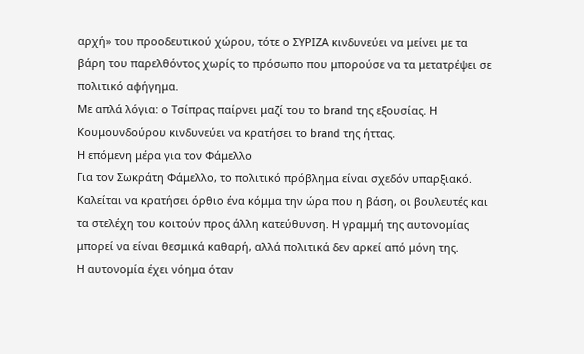αρχή» του προοδευτικού χώρου, τότε ο ΣΥΡΙΖΑ κινδυνεύει να μείνει με τα βάρη του παρελθόντος χωρίς το πρόσωπο που μπορούσε να τα μετατρέψει σε πολιτικό αφήγημα.
Με απλά λόγια: ο Τσίπρας παίρνει μαζί του το brand της εξουσίας. Η Κουμουνδούρου κινδυνεύει να κρατήσει το brand της ήττας.
Η επόμενη μέρα για τον Φάμελλο
Για τον Σωκράτη Φάμελλο, το πολιτικό πρόβλημα είναι σχεδόν υπαρξιακό. Καλείται να κρατήσει όρθιο ένα κόμμα την ώρα που η βάση, οι βουλευτές και τα στελέχη του κοιτούν προς άλλη κατεύθυνση. Η γραμμή της αυτονομίας μπορεί να είναι θεσμικά καθαρή, αλλά πολιτικά δεν αρκεί από μόνη της.
Η αυτονομία έχει νόημα όταν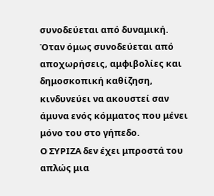συνοδεύεται από δυναμική. Όταν όμως συνοδεύεται από αποχωρήσεις, αμφιβολίες και δημοσκοπική καθίζηση, κινδυνεύει να ακουστεί σαν άμυνα ενός κόμματος που μένει μόνο του στο γήπεδο.
Ο ΣΥΡΙΖΑ δεν έχει μπροστά του απλώς μια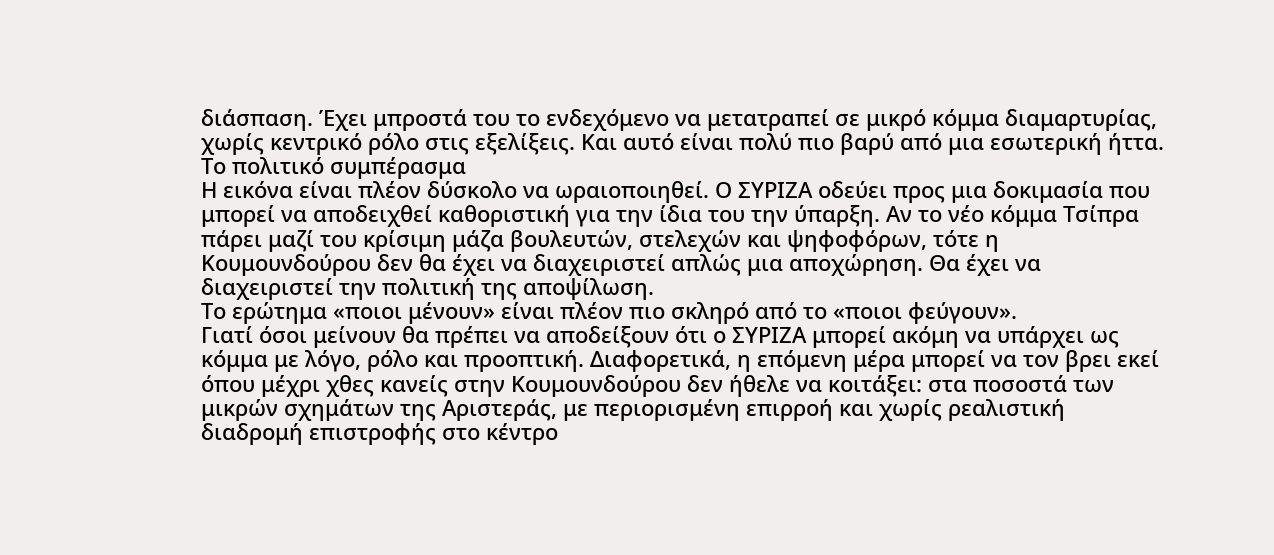διάσπαση. Έχει μπροστά του το ενδεχόμενο να μετατραπεί σε μικρό κόμμα διαμαρτυρίας, χωρίς κεντρικό ρόλο στις εξελίξεις. Και αυτό είναι πολύ πιο βαρύ από μια εσωτερική ήττα.
Το πολιτικό συμπέρασμα
Η εικόνα είναι πλέον δύσκολο να ωραιοποιηθεί. Ο ΣΥΡΙΖΑ οδεύει προς μια δοκιμασία που μπορεί να αποδειχθεί καθοριστική για την ίδια του την ύπαρξη. Αν το νέο κόμμα Τσίπρα πάρει μαζί του κρίσιμη μάζα βουλευτών, στελεχών και ψηφοφόρων, τότε η Κουμουνδούρου δεν θα έχει να διαχειριστεί απλώς μια αποχώρηση. Θα έχει να διαχειριστεί την πολιτική της αποψίλωση.
Το ερώτημα «ποιοι μένουν» είναι πλέον πιο σκληρό από το «ποιοι φεύγουν».
Γιατί όσοι μείνουν θα πρέπει να αποδείξουν ότι ο ΣΥΡΙΖΑ μπορεί ακόμη να υπάρχει ως κόμμα με λόγο, ρόλο και προοπτική. Διαφορετικά, η επόμενη μέρα μπορεί να τον βρει εκεί όπου μέχρι χθες κανείς στην Κουμουνδούρου δεν ήθελε να κοιτάξει: στα ποσοστά των μικρών σχημάτων της Αριστεράς, με περιορισμένη επιρροή και χωρίς ρεαλιστική διαδρομή επιστροφής στο κέντρο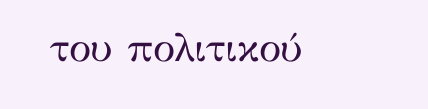του πολιτικού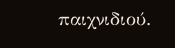παιχνιδιού.